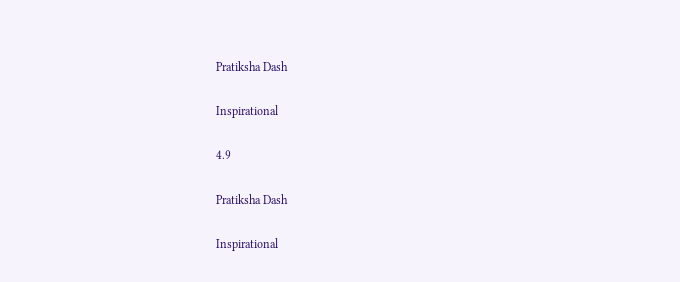Pratiksha Dash

Inspirational

4.9

Pratiksha Dash

Inspirational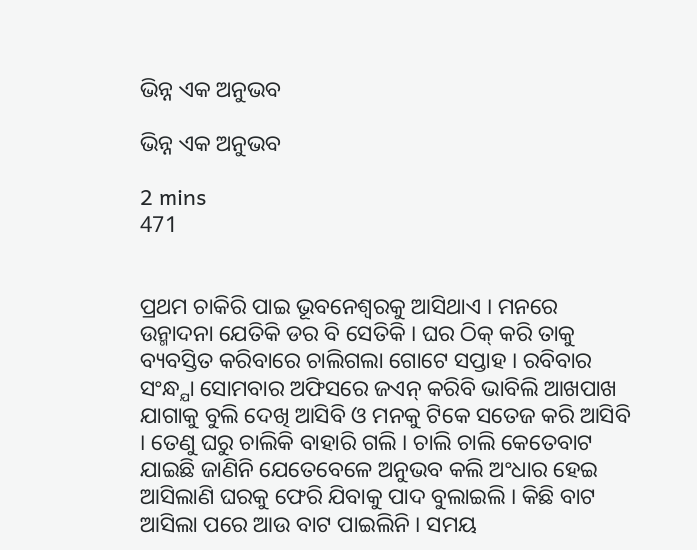ଭିନ୍ନ ଏକ ଅନୁଭବ

ଭିନ୍ନ ଏକ ଅନୁଭବ

2 mins
471


ପ୍ରଥମ ଚାକିରି ପାଇ ଭୂବନେଶ୍ବରକୁ ଆସିଥାଏ । ମନରେ ଉନ୍ମାଦନା ଯେତିକି ଡର ବି ସେତିକି । ଘର ଠିକ୍ କରି ତାକୁ ବ୍ୟବସ୍ତିତ କରିବାରେ ଚାଲିଗଲା ଗୋଟେ ସପ୍ତାହ । ରବିବାର ସଂନ୍ଧ୍ଯା ସୋମବାର ଅଫିସରେ ଜଏନ୍ କରିବି ଭାବିଲି ଆଖପାଖ ଯାଗାକୁ ବୁଲି ଦେଖି ଆସିବି ଓ ମନକୁ ଟିକେ ସତେଜ କରି ଆସିବି । ତେଣୁ ଘରୁ ଚାଲିକି ବାହାରି ଗଲି । ଚାଲି ଚାଲି କେତେବାଟ ଯାଇଛି ଜାଣିନି ଯେତେବେଳେ ଅନୁଭବ କଲି ଅଂଧାର ହେଇ ଆସିଲାଣି ଘରକୁ ଫେରି ଯିବାକୁ ପାଦ ବୁଲାଇଲି । କିଛି ବାଟ ଆସିଲା ପରେ ଆଉ ବାଟ ପାଇଲିନି । ସମୟ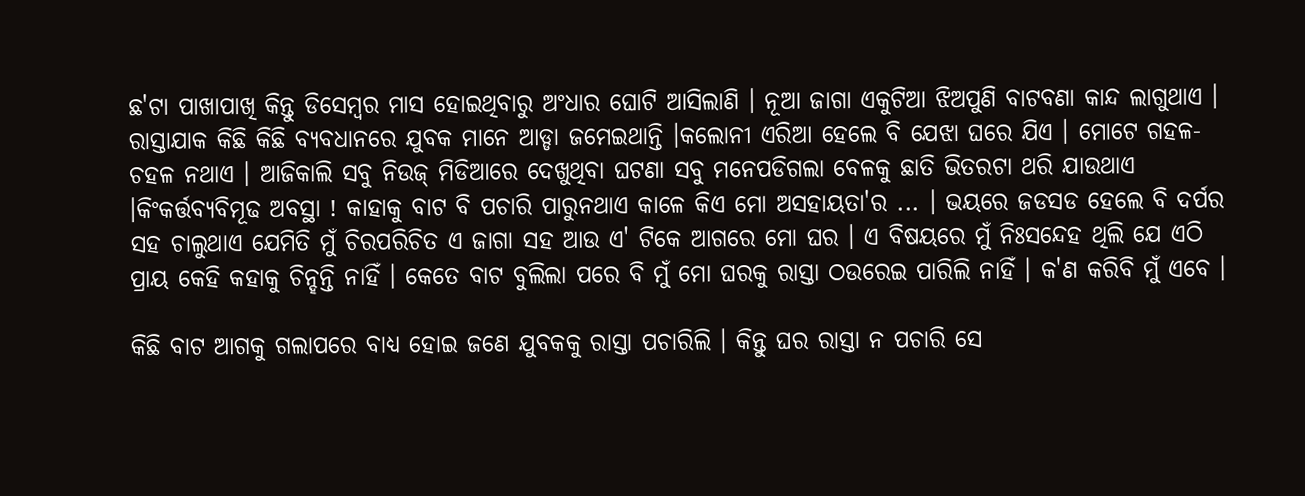ଛ'ଟା ପାଖାପାଖି କିନ୍ତୁ ଡିସେମ୍ବର ମାସ ହୋଇଥିବାରୁ ଅଂଧାର ଘୋଟି ଆସିଲାଣି । ନୂଆ ଜାଗା ଏକୁଟିଆ ଝିଅପୁଣି ବାଟବଣା କାନ୍ଦ ଲାଗୁଥାଏ । ରାସ୍ତାଯାକ କିଛି କିଛି ବ୍ୟବଧାନରେ ଯୁବକ ମାନେ ଆଡ୍ଡା ଜମେଇଥାନ୍ତି ।କଲୋନୀ ଏରିଆ ହେଲେ ବି ଯେଝା ଘରେ ଯିଏ । ମୋଟେ ଗହଳ- ଚହଳ ନଥାଏ । ଆଜିକାଲି ସବୁ ନିଉଜ୍ ମିଡିଆରେ ଦେଖୁଥିବା ଘଟଣା ସବୁ ମନେପଡିଗଲା ବେଳକୁ ଛାତି ଭିତରଟା ଥରି ଯାଉଥାଏ ।କିଂକର୍ତ୍ତବ୍ୟବିମୂଢ ଅବସ୍ଥା ! କାହାକୁ ବାଟ ବି ପଚାରି ପାରୁନଥାଏ କାଳେ କିଏ ମୋ ଅସହାୟତା'ର ... । ଭୟରେ ଜଡସଡ ହେଲେ ବି ଦର୍ପର ସହ ଚାଲୁଥାଏ ଯେମିତି ମୁଁ ଚିରପରିଚିତ ଏ ଜାଗା ସହ ଆଉ ଏ' ଟିକେ ଆଗରେ ମୋ ଘର । ଏ ବିଷୟରେ ମୁଁ ନିଃସନ୍ଦେହ ଥିଲି ଯେ ଏଠି ପ୍ରାୟ କେହି କହାକୁ ଚିନ୍ହନ୍ତି ନାହିଁ । କେତେ ବାଟ ବୁଲିଲା ପରେ ବି ମୁଁ ମୋ ଘରକୁ ରାସ୍ତା ଠଉରେଇ ପାରିଲି ନାହିଁ । କ'ଣ କରିବି ମୁଁ ଏବେ ।

କିଛି ବାଟ ଆଗକୁ ଗଲାପରେ ବାଧ୍ୟ ହୋଇ ଜଣେ ଯୁବକକୁ ରାସ୍ତା ପଚାରିଲି । କିନ୍ତୁ ଘର ରାସ୍ତା ନ ପଚାରି ସେ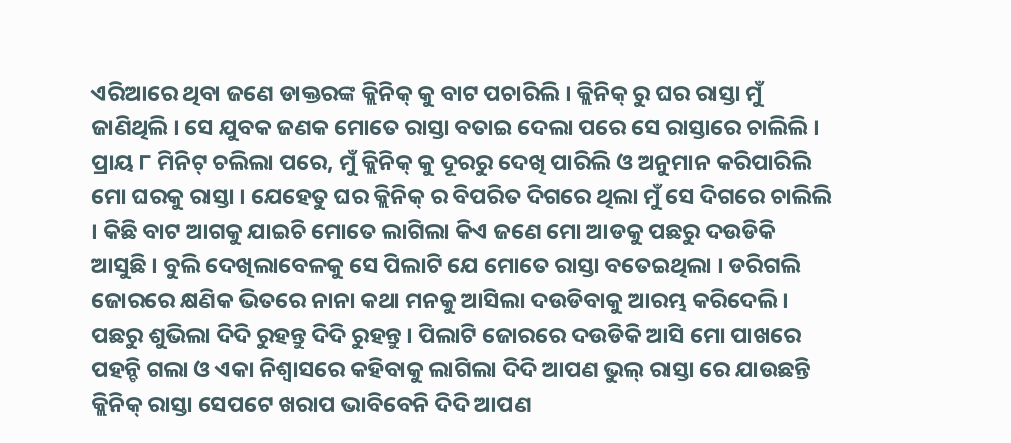ଏରିଆରେ ଥିବା ଜଣେ ଡାକ୍ତରଙ୍କ କ୍ଲିନିକ୍ କୁ ବାଟ ପଚାରିଲି । କ୍ଲିନିକ୍ ରୁ ଘର ରାସ୍ତା ମୁଁ ଜାଣିଥିଲି । ସେ ଯୁବକ ଜଣକ ମୋତେ ରାସ୍ତା ବତାଇ ଦେଲା ପରେ ସେ ରାସ୍ତାରେ ଚାଲିଲି । ପ୍ରାୟ ୮ ମିନିଟ୍ ଚଲିଲା ପରେ, ମୁଁ କ୍ଲିନିକ୍ କୁ ଦୂରରୁ ଦେଖି ପାରିଲି ଓ ଅନୁମାନ କରିପାରିଲି ମୋ ଘରକୁ ରାସ୍ତା । ଯେହେତୁ ଘର କ୍ଲିନିକ୍ ର ବିପରିତ ଦିଗରେ ଥିଲା ମୁଁ ସେ ଦିଗରେ ଚାଲିଲି । କିଛି ବାଟ ଆଗକୁ ଯାଇଚି ମୋତେ ଲାଗିଲା କିଏ ଜଣେ ମୋ ଆଡକୁ ପଛରୁ ଦଉଡିକି ଆସୁଛି । ବୁଲି ଦେଖିଲାବେଳକୁ ସେ ପିଲାଟି ଯେ ମୋତେ ରାସ୍ତା ବତେଇଥିଲା । ଡରିଗଲି ଜୋରରେ କ୍ଷଣିକ ଭିତରେ ନାନା କଥା ମନକୁ ଆସିଲା ଦଉଡିବାକୁ ଆରମ୍ଭ କରିଦେଲି । ପଛରୁ ଶୁଭିଲା ଦିଦି ରୁହନ୍ତୁ ଦିଦି ରୁହନ୍ତୁ । ପିଲାଟି ଜୋରରେ ଦଉଡିକି ଆସି ମୋ ପାଖରେ ପହନ୍ଚି ଗଲା ଓ ଏକା ନିଶ୍ବାସରେ କହିବାକୁ ଲାଗିଲା ଦିଦି ଆପଣ ଭୁଲ୍ ରାସ୍ତା ରେ ଯାଉଛନ୍ତି କ୍ଲିନିକ୍ ରାସ୍ତା ସେପଟେ ଖରାପ ଭାବିବେନି ଦିଦି ଆପଣ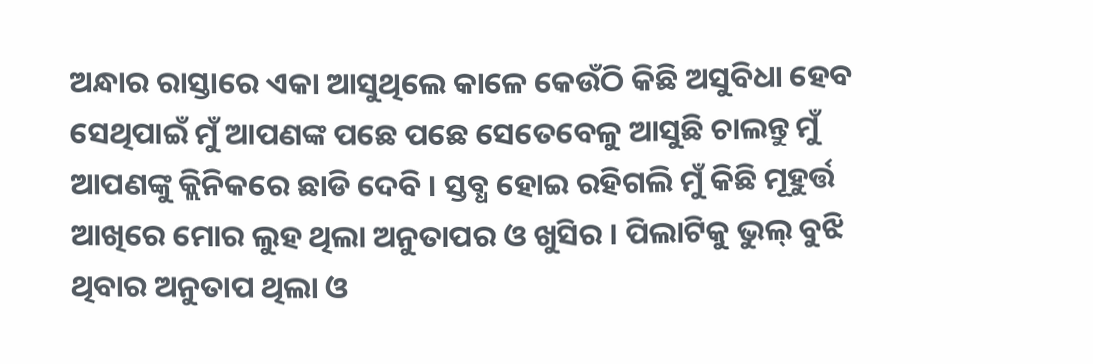ଅନ୍ଧାର ରାସ୍ତାରେ ଏକା ଆସୁଥିଲେ କାଳେ କେଉଁଠି କିଛି ଅସୁବିଧା ହେବ ସେଥିପାଇଁ ମୁଁ ଆପଣଙ୍କ ପଛେ ପଛେ ସେତେବେଳୁ ଆସୁଛି ଚାଲନ୍ତୁ ମୁଁ ଆପଣଙ୍କୁ କ୍ଲିନିକରେ ଛାଡି ଦେବି । ସ୍ତବ୍ଧ ହୋଇ ରହିଗଲି ମୁଁ କିଛି ମୂହୁର୍ତ୍ତ ଆଖିରେ ମୋର ଲୁହ ଥିଲା ଅନୁତାପର ଓ ଖୁସିର । ପିଲାଟିକୁ ଭୁଲ୍ ବୁଝି ଥିବାର ଅନୁତାପ ଥିଲା ଓ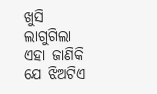ଖୁସି ଲାଗୁଗିଲା ଏହା ଜାଣିକି ଯେ ଝିଅଟିଏ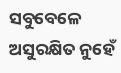ସବୁବେଳେ ଅସୁରକ୍ଷିତ ନୁହେଁ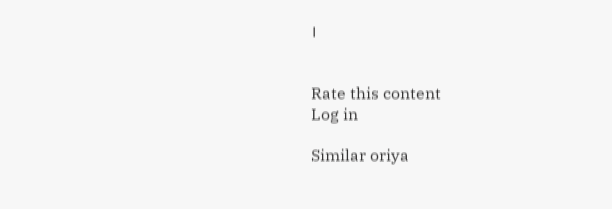।


Rate this content
Log in

Similar oriya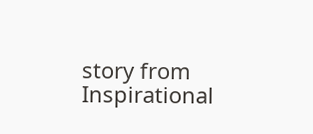story from Inspirational